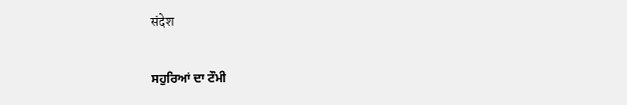संदेश

ਸਹੁਰਿਆਂ ਦਾ ਟੌਮੀ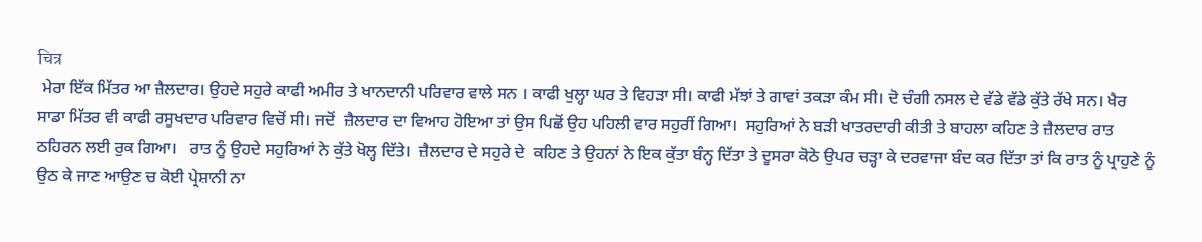चित्र
 ਮੇਰਾ ਇੱਕ ਮਿੱਤਰ ਆ ਜ਼ੈਲਦਾਰ। ਉਹਦੇ ਸਹੁਰੇ ਕਾਫੀ ਅਮੀਰ ਤੇ ਖਾਨਦਾਨੀ ਪਰਿਵਾਰ ਵਾਲੇ ਸਨ । ਕਾਫੀ ਖੁਲ੍ਹਾ ਘਰ ਤੇ ਵਿਹੜਾ ਸੀ। ਕਾਫੀ ਮੱਝਾਂ ਤੇ ਗਾਵਾਂ ਤਕੜਾ ਕੰਮ ਸੀ। ਦੋ ਚੰਗੀ ਨਸਲ ਦੇ ਵੱਡੇ ਵੱਡੇ ਕੁੱਤੇ ਰੱਖੇ ਸਨ। ਖੈਰ ਸਾਡਾ ਮਿੱਤਰ ਵੀ ਕਾਫੀ ਰਸੂਖਦਾਰ ਪਰਿਵਾਰ ਵਿਚੋਂ ਸੀ। ਜਦੋਂ  ਜ਼ੈਲਦਾਰ ਦਾ ਵਿਆਹ ਹੋਇਆ ਤਾਂ ਉਸ ਪਿਛੋਂ ਉਹ ਪਹਿਲੀ ਵਾਰ ਸਹੁਰੀਂ ਗਿਆ।  ਸਹੁਰਿਆਂ ਨੇ ਬੜੀ ਖਾਤਰਦਾਰੀ ਕੀਤੀ ਤੇ ਬਾਹਲਾ ਕਹਿਣ ਤੇ ਜ਼ੈਲਦਾਰ ਰਾਤ ਠਹਿਰਨ ਲਈ ਰੁਕ ਗਿਆ।   ਰਾਤ ਨੂੰ ਉਹਦੇ ਸਹੁਰਿਆਂ ਨੇ ਕੁੱਤੇ ਖੋਲ੍ਹ ਦਿੱਤੇ।  ਜ਼ੈਲਦਾਰ ਦੇ ਸਹੁਰੇ ਦੇ  ਕਹਿਣ ਤੇ ਉਹਨਾਂ ਨੇ ਇਕ ਕੁੱਤਾ ਬੰਨ੍ਹ ਦਿੱਤਾ ਤੇ ਦੂਸਰਾ ਕੋਠੇ ਉਪਰ ਚੜ੍ਹਾ ਕੇ ਦਰਵਾਜਾ ਬੰਦ ਕਰ ਦਿੱਤਾ ਤਾਂ ਕਿ ਰਾਤ ਨੂੰ ਪ੍ਰਾਹੁਣੇ ਨੂੰ ਉਠ ਕੇ ਜਾਣ ਆਉਣ ਚ ਕੋਈ ਪ੍ਰੇਸ਼ਾਨੀ ਨਾ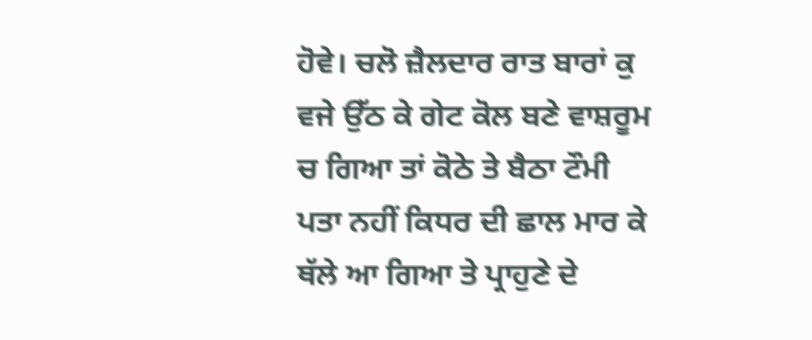ਹੋਵੇ। ਚਲੋ ਜ਼ੈਲਦਾਰ ਰਾਤ ਬਾਰਾਂ ਕੁ ਵਜੇ ਉੱਠ ਕੇ ਗੇਟ ਕੋਲ ਬਣੇ ਵਾਸ਼ਰੂਮ ਚ ਗਿਆ ਤਾਂ ਕੋਠੇ ਤੇ ਬੈਠਾ ਟੌਮੀ ਪਤਾ ਨਹੀਂ ਕਿਧਰ ਦੀ ਛਾਲ ਮਾਰ ਕੇ ਥੱਲੇ ਆ ਗਿਆ ਤੇ ਪ੍ਰਾਹੁਣੇ ਦੇ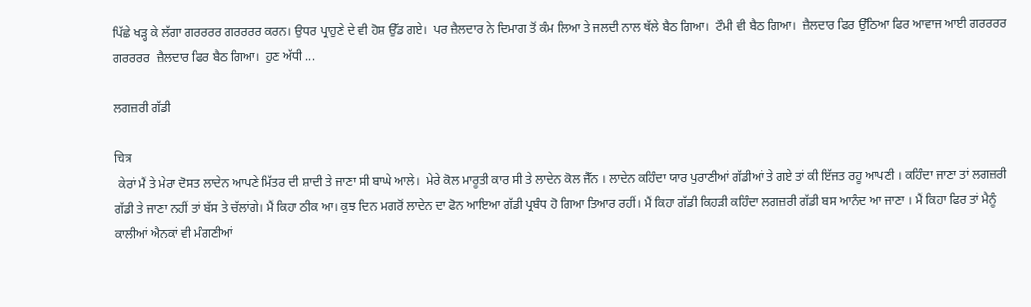ਪਿੱਛੇ ਖੜ੍ਹ ਕੇ ਲੱਗਾ ਗਰਰਰਰ ਗਰਰਰਰ ਕਰਨ। ਉਧਰ ਪ੍ਰਾਹੁਣੇ ਦੇ ਵੀ ਹੋਸ਼ ਉੱਡ ਗਏ।  ਪਰ ਜ਼ੈਲਦਾਰ ਨੇ ਦਿਮਾਗ ਤੋਂ ਕੰਮ ਲਿਆ ਤੇ ਜਲਦੀ ਨਾਲ ਥੱਲੇ ਬੈਠ ਗਿਆ।  ਟੌਮੀ ਵੀ ਬੈਠ ਗਿਆ।  ਜ਼ੈਲਦਾਰ ਫਿਰ ਉੱਠਿਆ ਫਿਰ ਆਵਾਜ ਆਈ ਗਰਰਰਰ ਗਰਰਰਰ  ਜ਼ੈਲਦਾਰ ਫਿਰ ਬੈਠ ਗਿਆ।  ਹੁਣ ਅੱਧੀ ...

ਲਗਜ਼ਰੀ ਗੱਡੀ

चित्र
 ਕੇਰਾਂ ਮੈਂ ਤੇ ਮੇਰਾ ਦੋਸਤ ਲਾਦੇਨ ਆਪਣੇ ਮਿੱਤਰ ਦੀ ਸ਼ਾਦੀ ਤੇ ਜਾਣਾ ਸੀ ਬਾਘੇ ਆਲੇ।  ਮੇਰੇ ਕੋਲ ਮਾਰੂਤੀ ਕਾਰ ਸੀ ਤੇ ਲਾਦੇਨ ਕੋਲ ਜੈੱਨ । ਲਾਦੇਨ ਕਹਿੰਦਾ ਯਾਰ ਪੁਰਾਣੀਆਂ ਗੱਡੀਆਂ ਤੇ ਗਏ ਤਾਂ ਕੀ ਇੱਜਤ ਰਹੂ ਆਪਣੀ । ਕਹਿੰਦਾ ਜਾਣਾ ਤਾਂ ਲਗਜ਼ਰੀ ਗੱਡੀ ਤੇ ਜਾਣਾ ਨਹੀਂ ਤਾਂ ਬੱਸ ਤੇ ਚੱਲਾਂਗੇ। ਮੈਂ ਕਿਹਾ ਠੀਕ ਆ। ਕੁਝ ਦਿਨ ਮਗਰੋਂ ਲਾਦੇਨ ਦਾ ਫੋਨ ਆਇਆ ਗੱਡੀ ਪ੍ਰਬੰਧ ਹੋ ਗਿਆ ਤਿਆਰ ਰਹੀਂ। ਮੈਂ ਕਿਹਾ ਗੱਡੀ ਕਿਹੜੀ ਕਹਿੰਦਾ ਲਗਜ਼ਰੀ ਗੱਡੀ ਬਸ ਆਨੰਦ ਆ ਜਾਣਾ । ਮੈਂ ਕਿਹਾ ਫਿਰ ਤਾਂ ਮੈਨੂੰ ਕਾਲੀਆਂ ਐਨਕਾਂ ਵੀ ਮੰਗਣੀਆਂ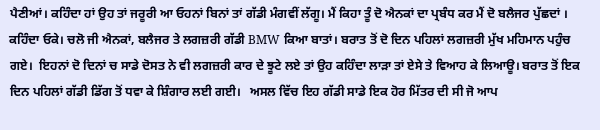ਪੈਣੀਆਂ। ਕਹਿੰਦਾ ਹਾਂ ਉਹ ਤਾਂ ਜਰੂਰੀ ਆ ਓਹਨਾਂ ਬਿਨਾਂ ਤਾਂ ਗੱਡੀ ਮੰਗਵੀਂ ਲੱਗੂ। ਮੈਂ ਕਿਹਾ ਤੂੰ ਦੋ ਐਨਕਾਂ ਦਾ ਪ੍ਰਬੰਧ ਕਰ ਮੈਂ ਦੋ ਬਲੈਜਰ ਪੁੱਛਦਾਂ । ਕਹਿੰਦਾ ਓਕੇ। ਚਲੋ ਜੀ ਐਨਕਾਂ, ਬਲੈਜਰ ਤੇ ਲਗਜ਼ਰੀ ਗੱਡੀ BMW ਕਿਆ ਬਾਤਾਂ। ਬਰਾਤ ਤੋਂ ਦੋ ਦਿਨ ਪਹਿਲਾਂ ਲਗਜ਼ਰੀ ਮੁੱਖ ਮਹਿਮਾਨ ਪਹੁੰਚ ਗਏ।  ਇਹਨਾਂ ਦੋ ਦਿਨਾਂ ਚ ਸਾਡੇ ਦੋਸਤ ਨੇ ਵੀ ਲਗਜ਼ਰੀ ਕਾਰ ਦੇ ਝੂਟੇ ਲਏ ਤਾਂ ਉਹ ਕਹਿੰਦਾ ਲਾੜਾ ਤਾਂ ਏਸੇ ਤੇ ਵਿਆਹ ਕੇ ਲਿਆਊ। ਬਰਾਤ ਤੋਂ ਇਕ ਦਿਨ ਪਹਿਲਾਂ ਗੱਡੀ ਡਿੱਗ ਤੋਂ ਧਵਾ ਕੇ ਸ਼ਿੰਗਾਰ ਲਈ ਗਈ।   ਅਸਲ ਵਿੱਚ ਇਹ ਗੱਡੀ ਸਾਡੇ ਇਕ ਹੋਰ ਮਿੱਤਰ ਦੀ ਸੀ ਜੋ ਆਪ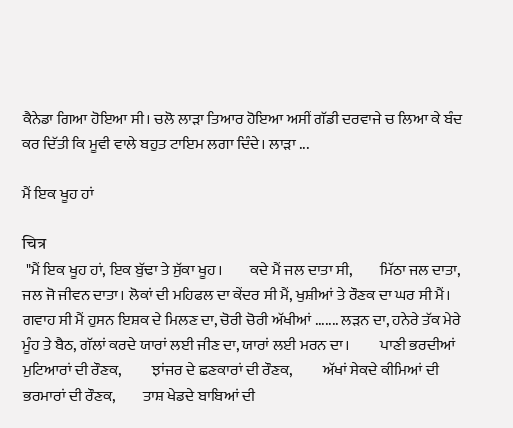ਕੈਨੇਡਾ ਗਿਆ ਹੋਇਆ ਸੀ। ਚਲੋ ਲਾੜਾ ਤਿਆਰ ਹੋਇਆ ਅਸੀਂ ਗੱਡੀ ਦਰਵਾਜੇ ਚ ਲਿਆ ਕੇ ਬੰਦ ਕਰ ਦਿੱਤੀ ਕਿ ਮੂਵੀ ਵਾਲੇ ਬਹੁਤ ਟਾਇਮ ਲਗਾ ਦਿੰਦੇ। ਲਾੜਾ ...

ਮੈਂ ਇਕ ਖੂਹ ਹਾਂ

चित्र
 "ਮੈਂ ਇਕ ਖੂਹ ਹਾਂ, ਇਕ ਬੁੱਢਾ ਤੇ ਸੁੱਕਾ ਖੂਹ।         ਕਦੇ ਮੈਂ ਜਲ ਦਾਤਾ ਸੀ,         ਮਿੱਠਾ ਜਲ ਦਾਤਾ,        ਜਲ ਜੋ ਜੀਵਨ ਦਾਤਾ। ਲੋਕਾਂ ਦੀ ਮਹਿਫਲ ਦਾ ਕੇਂਦਰ ਸੀ ਮੈਂ, ਖੁਸ਼ੀਆਂ ਤੇ ਰੌਣਕ ਦਾ ਘਰ ਸੀ ਮੈਂ। ਗਵਾਹ ਸੀ ਮੈਂ ਹੁਸਨ ਇਸ਼ਕ ਦੇ ਮਿਲਣ ਦਾ, ਚੋਰੀ ਚੋਰੀ ਅੱਖੀਆਂ ....... ਲੜਨ ਦਾ, ਹਨੇਰੇ ਤੱਕ ਮੇਰੇ ਮੂੰਹ ਤੇ ਬੈਠ, ਗੱਲਾਂ ਕਰਦੇ ਯਾਰਾਂ ਲਈ ਜੀਣ ਦਾ, ਯਾਰਾਂ ਲਈ ਮਰਨ ਦਾ।          ਪਾਣੀ ਭਰਦੀਆਂ ਮੁਟਿਆਰਾਂ ਦੀ ਰੌਣਕ,          ਝਾਂਜਰ ਦੇ ਛਣਕਾਰਾਂ ਦੀ ਰੌਣਕ,          ਅੱਖਾਂ ਸੇਕਦੇ ਕੀਮਿਆਂ ਦੀ ਭਰਮਾਰਾਂ ਦੀ ਰੌਣਕ,         ਤਾਸ਼ ਖੇਡਦੇ ਬਾਬਿਆਂ ਦੀ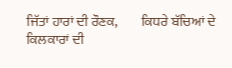ਜਿੱਤਾਂ ਹਾਰਾਂ ਦੀ ਰੌਣਕ,         ਕਿਧਰੇ ਬੱਚਿਆਂ ਦੇ ਕਿਲਕਾਰਾਂ ਦੀ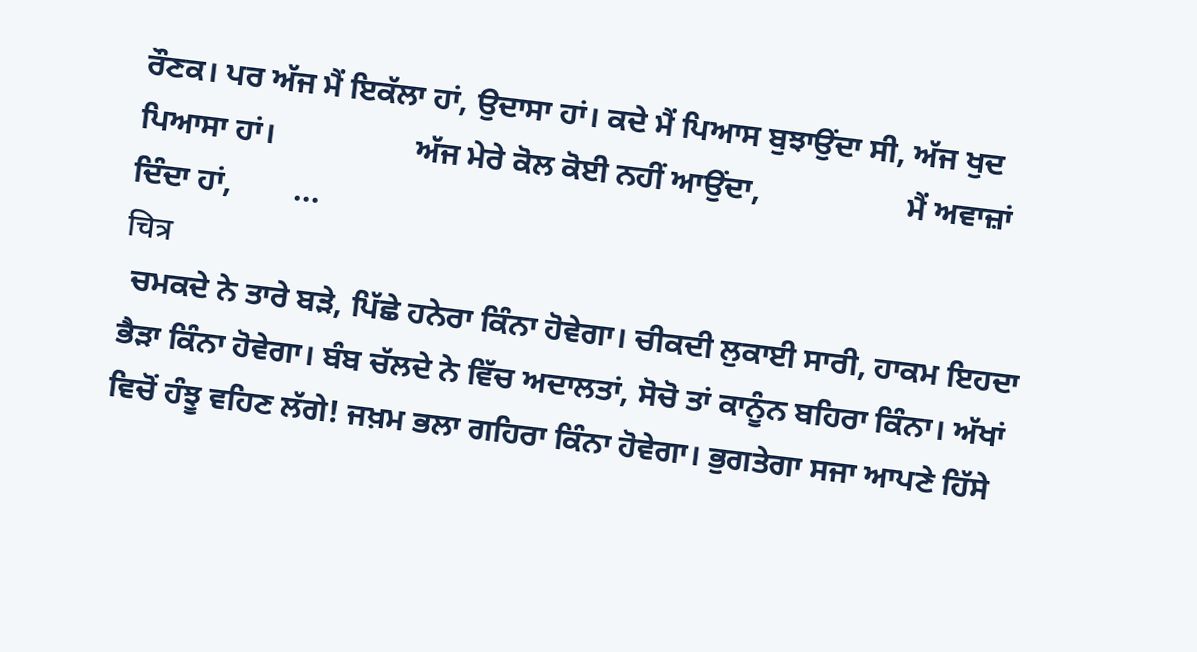ਰੌਣਕ। ਪਰ ਅੱਜ ਮੈਂ ਇਕੱਲਾ ਹਾਂ, ਉਦਾਸਾ ਹਾਂ। ਕਦੇ ਮੈਂ ਪਿਆਸ ਬੁਝਾਉਂਦਾ ਸੀ, ਅੱਜ ਖੁਦ ਪਿਆਸਾ ਹਾਂ।                  ਅੱਜ ਮੇਰੇ ਕੋਲ ਕੋਈ ਨਹੀਂ ਆਉਂਦਾ,                   ਮੈਂ ਅਵਾਜ਼ਾਂ ਦਿੰਦਾ ਹਾਂ,        ...
चित्र
 ਚਮਕਦੇ ਨੇ ਤਾਰੇ ਬੜੇ, ਪਿੱਛੇ ਹਨੇਰਾ ਕਿੰਨਾ ਹੋਵੇਗਾ। ਚੀਕਦੀ ਲੁਕਾਈ ਸਾਰੀ, ਹਾਕਮ ਇਹਦਾ ਭੈੜਾ ਕਿੰਨਾ ਹੋਵੇਗਾ। ਬੰਬ ਚੱਲਦੇ ਨੇ ਵਿੱਚ ਅਦਾਲਤਾਂ, ਸੋਚੋ ਤਾਂ ਕਾਨੂੰਨ ਬਹਿਰਾ ਕਿੰਨਾ। ਅੱਖਾਂ ਵਿਚੋਂ ਹੰਝੂ ਵਹਿਣ ਲੱਗੇ! ਜਖ਼ਮ ਭਲਾ ਗਹਿਰਾ ਕਿੰਨਾ ਹੋਵੇਗਾ। ਭੁਗਤੇਗਾ ਸਜਾ ਆਪਣੇ ਹਿੱਸੇ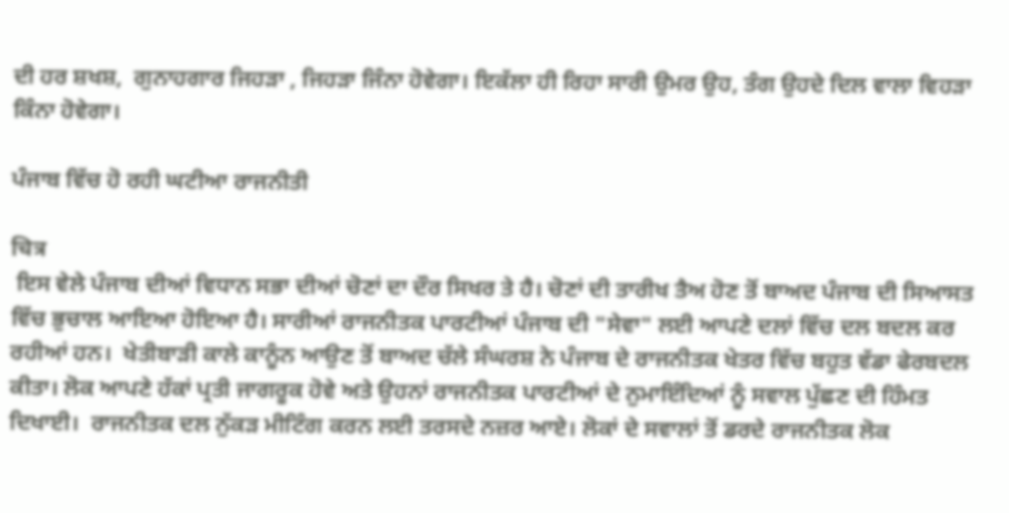ਦੀ ਹਰ ਸ਼ਖਸ਼,  ਗੁਨਾਹਗਾਰ ਜਿਹੜਾ , ਜਿਹੜਾ ਜਿੰਨਾ ਹੋਵੇਗਾ। ਇਕੱਲਾ ਹੀ ਰਿਹਾ ਸਾਰੀ ਉਮਰ ਉਹ, ਤੰਗ ਉਹਦੇ ਦਿਲ ਵਾਲਾ ਵਿਹੜਾ ਕਿੰਨਾ ਹੋਵੇਗਾ।

ਪੰਜਾਬ ਵਿੱਚ ਹੋ ਰਹੀ ਘਟੀਆ ਰਾਜਨੀਤੀ

चित्र
 ਇਸ ਵੇਲੇ ਪੰਜਾਬ ਦੀਆਂ ਵਿਧਾਨ ਸਭਾ ਦੀਆਂ ਚੋਣਾਂ ਦਾ ਦੌਰ ਸਿਖਰ ਤੇ ਹੈ। ਚੋਣਾਂ ਦੀ ਤਾਰੀਖ ਤੈਅ ਹੋਣ ਤੋਂ ਬਾਅਦ ਪੰਜਾਬ ਦੀ ਸਿਆਸਤ ਵਿੱਚ ਭੁਚਾਲ ਆਇਆ ਹੋਇਆ ਹੈ। ਸਾਰੀਆਂ ਰਾਜਨੀਤਕ ਪਾਰਟੀਆਂ ਪੰਜਾਬ ਦੀ "ਸੇਵਾ" ਲਈ ਆਪਣੇ ਦਲਾਂ ਵਿੱਚ ਦਲ ਬਦਲ ਕਰ ਰਹੀਆਂ ਹਨ।  ਖੇਤੀਬਾੜੀ ਕਾਲੇ ਕਾਨੂੰਨ ਆਉਣ ਤੋਂ ਬਾਅਦ ਚੱਲੇ ਸੰਘਰਸ਼ ਨੇ ਪੰਜਾਬ ਦੇ ਰਾਜਨੀਤਕ ਖੇਤਰ ਵਿੱਚ ਬਹੁਤ ਵੱਡਾ ਫੇਰਬਦਲ ਕੀਤਾ। ਲੋਕ ਆਪਣੇ ਹੱਕਾਂ ਪ੍ਰਤੀ ਜਾਗਰੂਕ ਹੋਵੇ ਅਤੇ ਉਹਨਾਂ ਰਾਜਨੀਤਕ ਪਾਰਟੀਆਂ ਦੇ ਨੁਮਾਇੰਦਿਆਂ ਨੂੰ ਸਵਾਲ ਪੁੱਛਣ ਦੀ ਹਿੰਮਤ ਦਿਖਾਈ।  ਰਾਜਨੀਤਕ ਦਲ ਨੁੱਕੜ ਮੀਟਿੰਗ ਕਰਨ ਲਈ ਤਰਸਦੇ ਨਜ਼ਰ ਆਏ। ਲੋਕਾਂ ਦੇ ਸਵਾਲਾਂ ਤੋਂ ਡਰਦੇ ਰਾਜਨੀਤਕ ਲੋਕ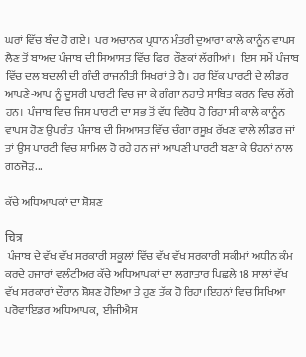ਘਰਾਂ ਵਿੱਚ ਬੰਦ ਹੋ ਗਏ।  ਪਰ ਅਚਾਨਕ ਪ੍ਰਧਾਨ ਮੰਤਰੀ ਦੁਆਰਾ ਕਾਲੇ ਕਾਨੂੰਨ ਵਾਪਸ ਲੈਣ ਤੋਂ ਬਾਅਦ ਪੰਜਾਬ ਦੀ ਸਿਆਸਤ ਵਿੱਚ ਫਿਰ  ਰੌਣਕਾਂ ਲੱਗੀਆਂ।  ਇਸ ਸਮੇਂ ਪੰਜਾਬ ਵਿੱਚ ਦਲ ਬਦਲੀ ਦੀ ਗੰਦੀ ਰਾਜਨੀਤੀ ਸਿਖਰਾਂ ਤੇ ਹੈ। ਹਰ ਇੱਕ ਪਾਰਟੀ ਦੇ ਲੀਡਰ ਆਪਣੇ-ਆਪ ਨੂੰ ਦੂਸਰੀ ਪਾਰਟੀ ਵਿਚ ਜਾ ਕੇ ਗੰਗਾ ਨਹਾਤੇ ਸਾਬਿਤ ਕਰਨ ਵਿਚ ਲੱਗੇ ਹਨ।  ਪੰਜਾਬ ਵਿਚ ਜਿਸ ਪਾਰਟੀ ਦਾ ਸਭ ਤੋਂ ਵੱਧ ਵਿਰੋਧ ਹੋ ਰਿਹਾ ਸੀ ਕਾਲੇ ਕਾਨੂੰਨ ਵਾਪਸ ਹੋਣ ਉਪਰੰਤ  ਪੰਜਾਬ ਦੀ ਸਿਆਸਤ ਵਿੱਚ ਚੰਗਾ ਰਸੂਖ਼ ਰੱਖਣ ਵਾਲੇ ਲੀਡਰ ਜਾਂ ਤਾਂ ਉਸ ਪਾਰਟੀ ਵਿਚ ਸ਼ਾਮਿਲ ਹੋ ਰਹੇ ਹਨ ਜਾਂ ਆਪਣੀ ਪਾਰਟੀ ਬਣਾ ਕੇ ੳਹਨਾਂ ਨਾਲ ਗਠਜੋੜ...

ਕੱਚੇ ਅਧਿਆਪਕਾਂ ਦਾ ਸ਼ੋਸ਼ਣ

चित्र
 ਪੰਜਾਬ ਦੇ ਵੱਖ ਵੱਖ ਸਰਕਾਰੀ ਸਕੂਲਾਂ ਵਿੱਚ ਵੱਖ ਵੱਖ ਸਰਕਾਰੀ ਸਕੀਮਾਂ ਅਧੀਨ ਕੰਮ ਕਰਦੇ ਹਜਾਰਾਂ ਵਲੰਟੀਅਰ ਕੱਚੇ ਅਧਿਆਪਕਾਂ ਦਾ ਲਗਾਤਾਰ ਪਿਛਲੇ 18 ਸਾਲਾਂ ਵੱਖ ਵੱਖ ਸਰਕਾਰਾਂ ਦੌਰਾਨ ਸ਼ੋਸ਼ਣ ਹੋਇਆ ਤੇ ਹੁਣ ਤੱਕ ਹੋ ਰਿਹਾ।ਇਹਨਾਂ ਵਿਚ ਸਿਖਿਆ ਪਰੋਵਾਇਡਰ ਅਧਿਆਪਕ,  ਈਜੀਐਸ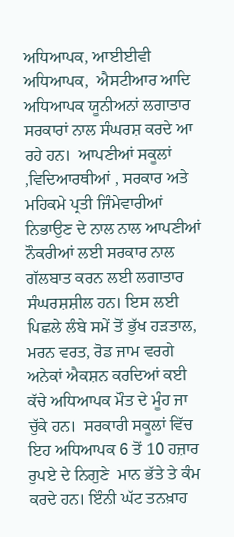ਅਧਿਆਪਕ, ਆਈਈਵੀ ਅਧਿਆਪਕ,  ਐਸਟੀਆਰ ਆਦਿ ਅਧਿਆਪਕ ਯੂਨੀਅਨਾਂ ਲਗਾਤਾਰ ਸਰਕਾਰਾਂ ਨਾਲ ਸੰਘਰਸ਼ ਕਰਦੇ ਆ ਰਹੇ ਹਨ।  ਆਪਣੀਆਂ ਸਕੂਲਾਂ ,ਵਿਦਿਆਰਥੀਆਂ , ਸਰਕਾਰ ਅਤੇ ਮਹਿਕਮੇ ਪ੍ਰਤੀ ਜਿੰਮੇਵਾਰੀਆਂ ਨਿਭਾਉਣ ਦੇ ਨਾਲ ਨਾਲ ਆਪਣੀਆਂ ਨੌਕਰੀਆਂ ਲਈ ਸਰਕਾਰ ਨਾਲ ਗੱਲਬਾਤ ਕਰਨ ਲਈ ਲਗਾਤਾਰ ਸੰਘਰਸ਼ਸ਼ੀਲ ਹਨ। ਇਸ ਲਈ ਪਿਛਲੇ ਲੰਬੇ ਸਮੇਂ ਤੋਂ ਭੁੱਖ ਹੜਤਾਲ, ਮਰਨ ਵਰਤ, ਰੋਡ ਜਾਮ ਵਰਗੇ ਅਨੇਕਾਂ ਐਕਸ਼ਨ ਕਰਦਿਆਂ ਕਈ ਕੱਚੇ ਅਧਿਆਪਕ ਮੌਤ ਦੇ ਮੂੰਹ ਜਾ ਚੁੱਕੇ ਹਨ।  ਸਰਕਾਰੀ ਸਕੂਲਾਂ ਵਿੱਚ ਇਹ ਅਧਿਆਪਕ 6 ਤੋਂ 10 ਹਜ਼ਾਰ ਰੁਪਏ ਦੇ ਨਿਗੁਣੇ  ਮਾਨ ਭੱਤੇ ਤੇ ਕੰਮ ਕਰਦੇ ਹਨ। ਇੰਨੀ ਘੱਟ ਤਨਖ਼ਾਹ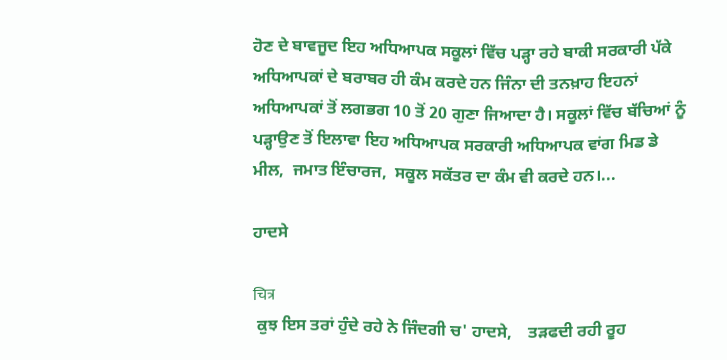ਹੋਣ ਦੇ ਬਾਵਜੂਦ ਇਹ ਅਧਿਆਪਕ ਸਕੂਲਾਂ ਵਿੱਚ ਪੜ੍ਹਾ ਰਹੇ ਬਾਕੀ ਸਰਕਾਰੀ ਪੱਕੇ ਅਧਿਆਪਕਾਂ ਦੇ ਬਰਾਬਰ ਹੀ ਕੰਮ ਕਰਦੇ ਹਨ ਜਿੰਨਾ ਦੀ ਤਨਖ਼ਾਹ ਇਹਨਾਂ ਅਧਿਆਪਕਾਂ ਤੋਂ ਲਗਭਗ 10 ਤੋਂ 20 ਗੁਣਾ ਜਿਆਦਾ ਹੈ। ਸਕੂਲਾਂ ਵਿੱਚ ਬੱਚਿਆਂ ਨੂੰ ਪੜ੍ਹਾਉਣ ਤੋਂ ਇਲਾਵਾ ਇਹ ਅਧਿਆਪਕ ਸਰਕਾਰੀ ਅਧਿਆਪਕ ਵਾਂਗ ਮਿਡ ਡੇ ਮੀਲ,  ਜਮਾਤ ਇੰਚਾਰਜ,  ਸਕੂਲ ਸਕੱਤਰ ਦਾ ਕੰਮ ਵੀ ਕਰਦੇ ਹਨ।...

ਹਾਦਸੇ

चित्र
 ਕੁਝ ਇਸ ਤਰਾਂ ਹੁੰਦੇ ਰਹੇ ਨੇ ਜਿੰਦਗੀ ਚ' ਹਾਦਸੇ,    ਤੜਫਦੀ ਰਹੀ ਰੂਹ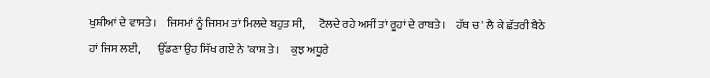ਖੁਸ਼ੀਆਂ ਦੇ ਵਾਸਤੇ।    ਜਿਸਮਾਂ ਨੂੰ ਜਿਸਮ ਤਾਂ ਮਿਲਦੇ ਬਹੁਤ ਸੀ,      ਟੋਲਦੇ ਰਹੇ ਅਸੀਂ ਤਾਂ ਰੂਹਾਂ ਦੇ ਰਾਬਤੇ।    ਹੱਥ ਚ' ਲੈ ਕੇ ਛੱਤਰੀ ਬੈਠੇ ਹਾਂ ਜਿਸ ਲਈ,        ਉੱਡਣਾ ਉਹ ਸਿੱਖ ਗਏ ਨੇ 'ਕਾਸ਼ ਤੇ।     ਕੁਝ ਅਧੂਰੇ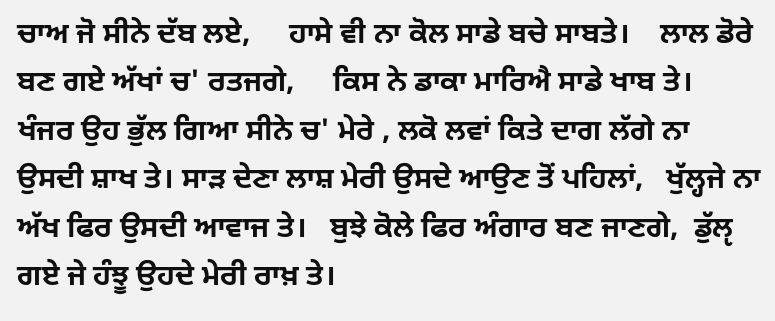ਚਾਅ ਜੋ ਸੀਨੇ ਦੱਬ ਲਏ,     ਹਾਸੇ ਵੀ ਨਾ ਕੋਲ ਸਾਡੇ ਬਚੇ ਸਾਬਤੇ।    ਲਾਲ ਡੋਰੇ ਬਣ ਗਏ ਅੱਖਾਂ ਚ' ਰਤਜਗੇ,     ਕਿਸ ਨੇ ਡਾਕਾ ਮਾਰਿਐ ਸਾਡੇ ਖਾਬ ਤੇ।    ਖੰਜਰ ਉਹ ਭੁੱਲ ਗਿਆ ਸੀਨੇ ਚ' ਮੇਰੇ , ਲਕੋ ਲਵਾਂ ਕਿਤੇ ਦਾਗ ਲੱਗੇ ਨਾ ਉਸਦੀ ਸ਼ਾਖ ਤੇ। ਸਾੜ ਦੇਣਾ ਲਾਸ਼ ਮੇਰੀ ਉਸਦੇ ਆਉਣ ਤੋਂ ਪਹਿਲਾਂ,   ਖੁੱਲ੍ਹਜੇ ਨਾ ਅੱਖ ਫਿਰ ਉਸਦੀ ਆਵਾਜ ਤੇ।   ਬੁਝੇ ਕੋਲੇ ਫਿਰ ਅੰਗਾਰ ਬਣ ਜਾਣਗੇ,  ਡੁੱਲੵ ਗਏ ਜੇ ਹੰਝੂ ਉਹਦੇ ਮੇਰੀ ਰਾਖ਼ ਤੇ।